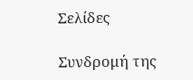Σελίδες

Συνδρομή της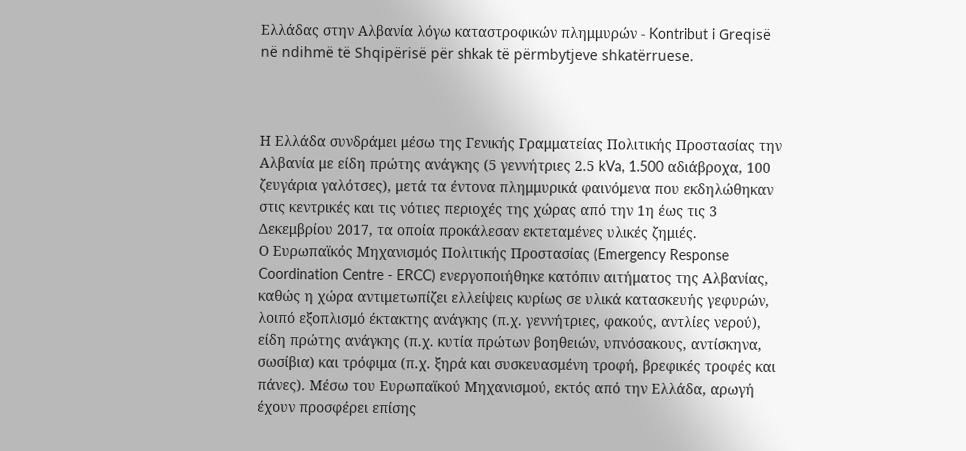Ελλάδας στην Αλβανία λόγω καταστροφικών πλημμυρών - Kontribut i Greqisë në ndihmë të Shqipërisë për shkak të përmbytjeve shkatërruese.



Η Ελλάδα συνδράμει μέσω της Γενικής Γραμματείας Πολιτικής Προστασίας την Αλβανία με είδη πρώτης ανάγκης (5 γεννήτριες 2.5 kVa, 1.500 αδιάβροχα, 100 ζευγάρια γαλότσες), μετά τα έντονα πλημμυρικά φαινόμενα που εκδηλώθηκαν στις κεντρικές και τις νότιες περιοχές της χώρας από την 1η έως τις 3 Δεκεμβρίου 2017, τα οποία προκάλεσαν εκτεταμένες υλικές ζημιές.
Ο Ευρωπαϊκός Μηχανισμός Πολιτικής Προστασίας (Emergency Response Coordination Centre - ERCC) ενεργοποιήθηκε κατόπιν αιτήματος της Αλβανίας, καθώς η χώρα αντιμετωπίζει ελλείψεις κυρίως σε υλικά κατασκευής γεφυρών, λοιπό εξοπλισμό έκτακτης ανάγκης (π.χ. γεννήτριες, φακούς, αντλίες νερού), είδη πρώτης ανάγκης (π.χ. κυτία πρώτων βοηθειών, υπνόσακους, αντίσκηνα, σωσίβια) και τρόφιμα (π.χ. ξηρά και συσκευασμένη τροφή, βρεφικές τροφές και πάνες). Μέσω του Ευρωπαϊκού Μηχανισμού, εκτός από την Ελλάδα, αρωγή έχουν προσφέρει επίσης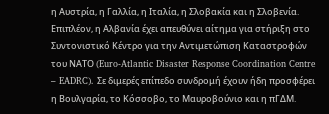η Αυστρία, η Γαλλία, η Ιταλία, η Σλοβακία και η Σλοβενία.
Επιπλέον, η Αλβανία έχει απευθύνει αίτημα για στήριξη στο Συντονιστικό Κέντρο για την Αντιμετώπιση Καταστροφών του ΝΑΤΟ (Euro-Atlantic Disaster Response Coordination Centre – EADRC). Σε διμερές επίπεδο συνδρομή έχουν ήδη προσφέρει η Βουλγαρία, το Κόσσοβο, το Μαυροβούνιο και η πΓΔΜ.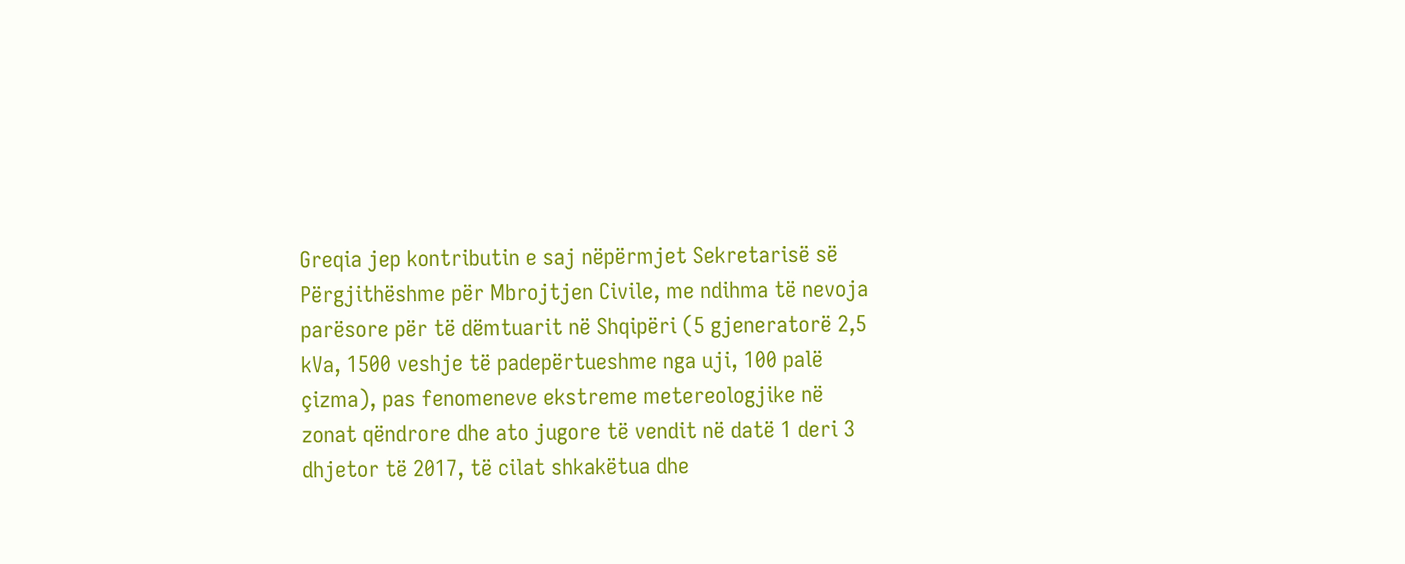Greqia jep kontributin e saj nëpërmjet Sekretarisë së Përgjithëshme për Mbrojtjen Civile, me ndihma të nevoja parësore për të dëmtuarit në Shqipëri (5 gjeneratorë 2,5 kVa, 1500 veshje të padepërtueshme nga uji, 100 palë çizma), pas fenomeneve ekstreme metereologjike në zonat qëndrore dhe ato jugore të vendit në datë 1 deri 3 dhjetor të 2017, të cilat shkakëtua dhe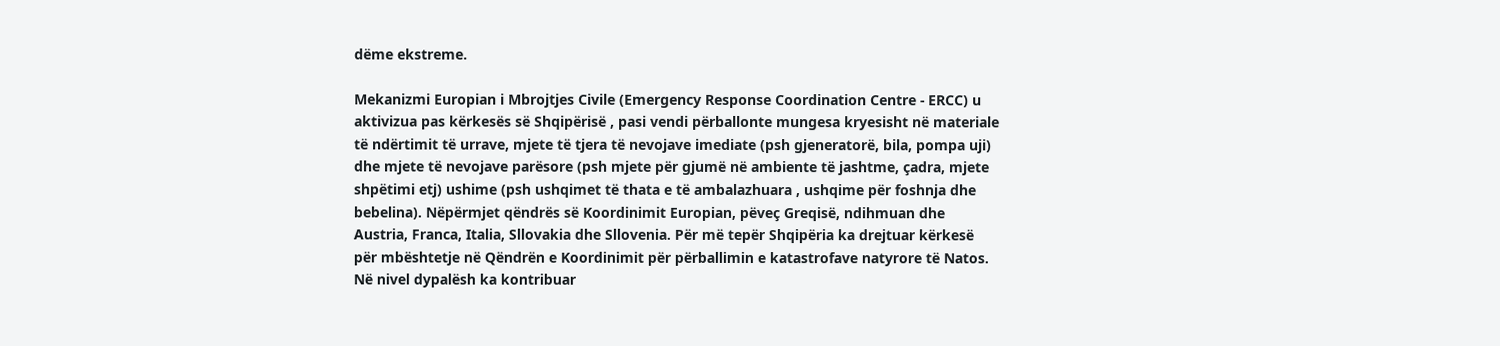dëme ekstreme.

Mekanizmi Europian i Mbrojtjes Civile (Emergency Response Coordination Centre - ERCC) u aktivizua pas kërkesës së Shqipërisë , pasi vendi përballonte mungesa kryesisht në materiale të ndërtimit të urrave, mjete të tjera të nevojave imediate (psh gjeneratorë, bila, pompa uji) dhe mjete të nevojave parësore (psh mjete për gjumë në ambiente të jashtme, çadra, mjete shpëtimi etj) ushime (psh ushqimet të thata e të ambalazhuara , ushqime për foshnja dhe bebelina). Nëpërmjet qëndrës së Koordinimit Europian, pëveç Greqisë, ndihmuan dhe Austria, Franca, Italia, Sllovakia dhe Sllovenia. Për më tepër Shqipëria ka drejtuar kërkesë për mbështetje në Qëndrën e Koordinimit për përballimin e katastrofave natyrore të Natos. Në nivel dypalësh ka kontribuar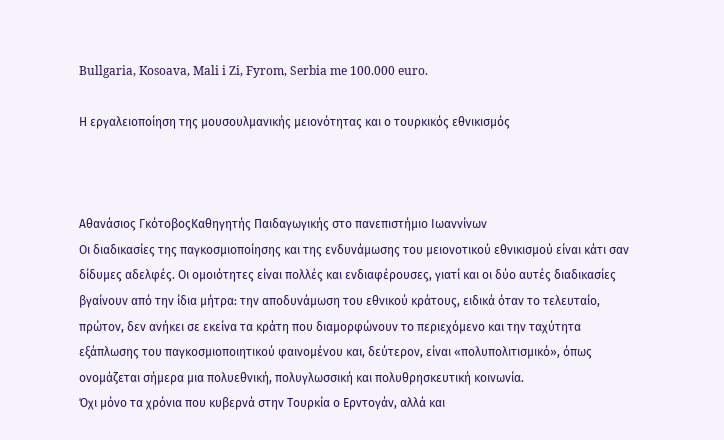Bullgaria, Kosoava, Mali i Zi, Fyrom, Serbia me 100.000 euro.

Η εργαλειοποίηση της μουσουλμανικής μειονότητας και ο τουρκικός εθνικισμός



Αθανάσιος ΓκότοβοςΚαθηγητής Παιδαγωγικής στο πανεπιστήμιο Ιωαννίνων
Οι διαδικασίες της παγκοσμιοποίησης και της ενδυνάμωσης του μειονοτικού εθνικισμού είναι κάτι σαν δίδυμες αδελφές. Οι ομοιότητες είναι πολλές και ενδιαφέρουσες, γιατί και οι δύο αυτές διαδικασίες βγαίνουν από την ίδια μήτρα: την αποδυνάμωση του εθνικού κράτους, ειδικά όταν το τελευταίο, πρώτον, δεν ανήκει σε εκείνα τα κράτη που διαμορφώνουν το περιεχόμενο και την ταχύτητα εξάπλωσης του παγκοσμιοποιητικού φαινομένου και, δεύτερον, είναι «πολυπολιτισμικό», όπως ονομάζεται σήμερα μια πολυεθνική, πολυγλωσσική και πολυθρησκευτική κοινωνία.
Όχι μόνο τα χρόνια που κυβερνά στην Τουρκία ο Ερντογάν, αλλά και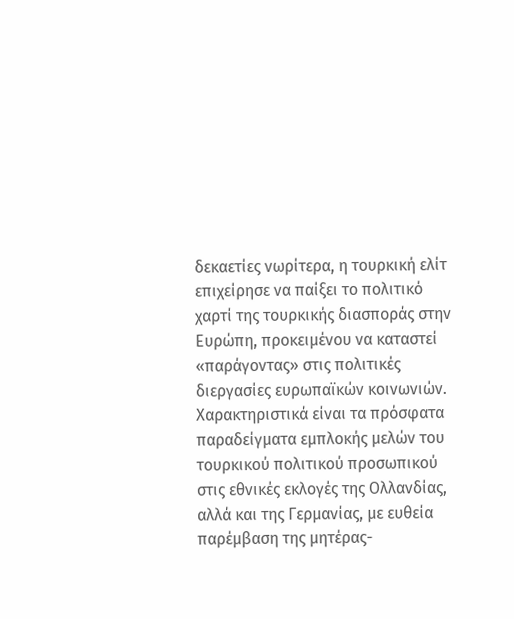δεκαετίες νωρίτερα, η τουρκική ελίτ επιχείρησε να παίξει το πολιτικό χαρτί της τουρκικής διασποράς στην Ευρώπη, προκειμένου να καταστεί «παράγοντας» στις πολιτικές διεργασίες ευρωπαϊκών κοινωνιών. Χαρακτηριστικά είναι τα πρόσφατα παραδείγματα εμπλοκής μελών του τουρκικού πολιτικού προσωπικού στις εθνικές εκλογές της Ολλανδίας, αλλά και της Γερμανίας, με ευθεία παρέμβαση της μητέρας-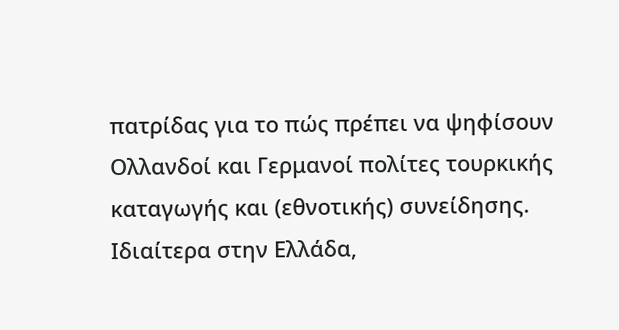πατρίδας για το πώς πρέπει να ψηφίσουν Ολλανδοί και Γερμανοί πολίτες τουρκικής καταγωγής και (εθνοτικής) συνείδησης.
Ιδιαίτερα στην Ελλάδα,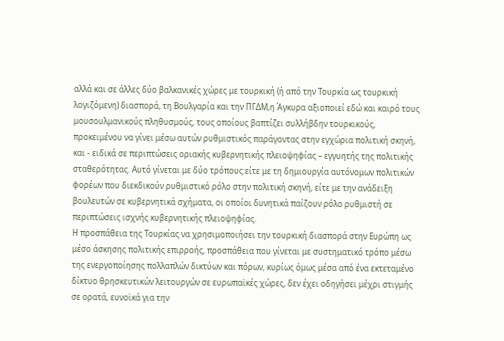αλλά και σε άλλες δύο βαλκανικές χώρες με τουρκική (ή από την Τουρκία ως τουρκική λογιζόμενη) διασπορά, τη Βουλγαρία και την ΠΓΔΜ,η Άγκυρα αξιοποιεί εδώ και καιρό τους μουσουλμανικούς πληθυσμούς, τους οποίους βαπτίζει συλλήβδην τουρκικούς, προκειμένου να γίνει μέσω αυτών ρυθμιστικός παράγοντας στην εγχώρια πολιτική σκηνή, και - ειδικά σε περιπτώσεις οριακής κυβερνητικής πλειοψηφίας – εγγυητής της πολιτικής σταθερότητας. Αυτό γίνεται με δύο τρόπους:είτε με τη δημιουργία αυτόνομων πολιτικών φορέων που διεκδικούν ρυθμιστικό ρόλο στην πολιτική σκηνή, είτε με την ανάδειξη βουλευτών σε κυβερνητικά σχήματα, οι οποίοι δυνητικά παίζουν ρόλο ρυθμιστή σε περιπτώσεις ισχνής κυβερνητικής πλειοψηφίας.
Η προσπάθεια της Τουρκίας να χρησιμοποιήσει την τουρκική διασπορά στην Ευρώπη ως μέσο άσκησης πολιτικής επιρροής, προσπάθεια που γίνεται με συστηματικό τρόπο μέσω της ενεργοποίησης πολλαπλών δικτύων και πόρων, κυρίως όμως μέσα από ένα εκτεταμένο δίκτυο θρησκευτικών λειτουργών σε ευρωπαϊκές χώρες, δεν έχει οδηγήσει μέχρι στιγμής σε ορατά, ευνοϊκά για την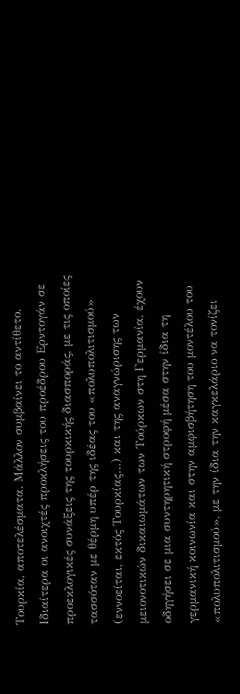Τουρκία, αποτελέσματα. Μάλλον συμβαίνει το αντίθετο. Ιδιαίτερα οι ανοιχτές προκλήσεις του προέδρου Ερντογάν σε προεκλογικές συνάξεις της τουρκικής διασποράς, με τις οποίες τασσόταν με θέρμη υπέρ της ιδέας του «πολυπολιτισμού» (εννοείται, εκτός Τουρκίας…) και της αναγνώρισης των μειονοτικών δικαιωμάτων των Τούρκων στη Γερμανία, έχουν οδηγήσει σε μια συντηρητική στροφή μέσα στην ίδια τη γερμανική κοινωνία και στην αμφισβήτηση του μοντέλου του «πολυπολιτισμού», με την ίδια την καγκελάριο να τονίζει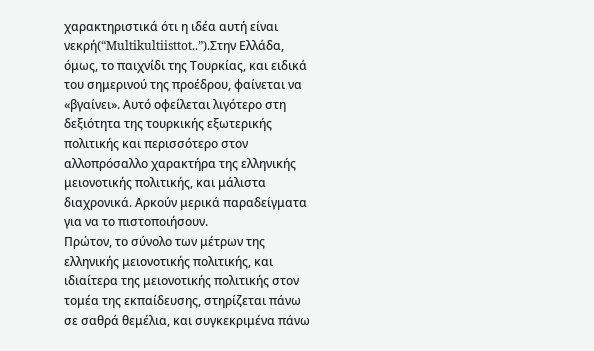χαρακτηριστικά ότι η ιδέα αυτή είναι νεκρή(“Multikultiisttot..”).Στην Ελλάδα, όμως, το παιχνίδι της Τουρκίας, και ειδικά του σημερινού της προέδρου, φαίνεται να «βγαίνει». Αυτό οφείλεται λιγότερο στη δεξιότητα της τουρκικής εξωτερικής πολιτικής και περισσότερο στον αλλοπρόσαλλο χαρακτήρα της ελληνικής μειονοτικής πολιτικής, και μάλιστα διαχρονικά. Αρκούν μερικά παραδείγματα για να το πιστοποιήσουν.
Πρώτον, το σύνολο των μέτρων της ελληνικής μειονοτικής πολιτικής, και ιδιαίτερα της μειονοτικής πολιτικής στον τομέα της εκπαίδευσης, στηρίζεται πάνω σε σαθρά θεμέλια, και συγκεκριμένα πάνω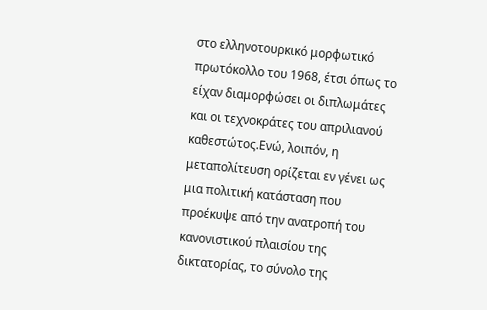στο ελληνοτουρκικό μορφωτικό πρωτόκολλο του 1968, έτσι όπως το είχαν διαμορφώσει οι διπλωμάτες και οι τεχνοκράτες του απριλιανού καθεστώτος.Ενώ, λοιπόν, η μεταπολίτευση ορίζεται εν γένει ως μια πολιτική κατάσταση που προέκυψε από την ανατροπή του κανονιστικού πλαισίου της δικτατορίας, το σύνολο της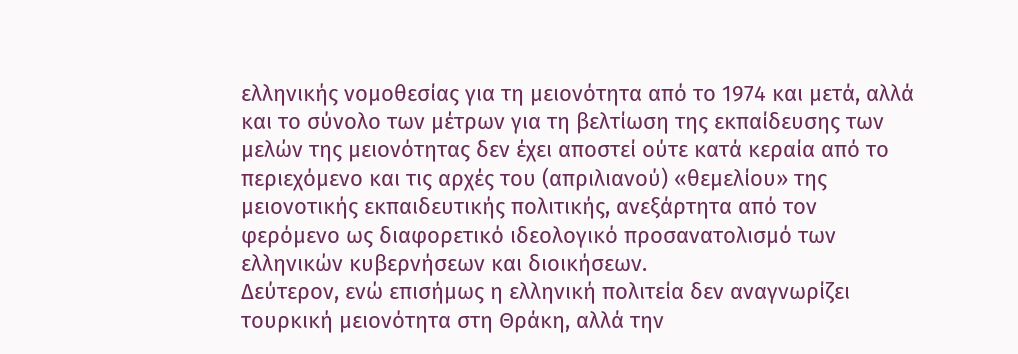ελληνικής νομοθεσίας για τη μειονότητα από το 1974 και μετά, αλλά και το σύνολο των μέτρων για τη βελτίωση της εκπαίδευσης των μελών της μειονότητας δεν έχει αποστεί ούτε κατά κεραία από το περιεχόμενο και τις αρχές του (απριλιανού) «θεμελίου» της μειονοτικής εκπαιδευτικής πολιτικής, ανεξάρτητα από τον φερόμενο ως διαφορετικό ιδεολογικό προσανατολισμό των ελληνικών κυβερνήσεων και διοικήσεων.
Δεύτερον, ενώ επισήμως η ελληνική πολιτεία δεν αναγνωρίζει τουρκική μειονότητα στη Θράκη, αλλά την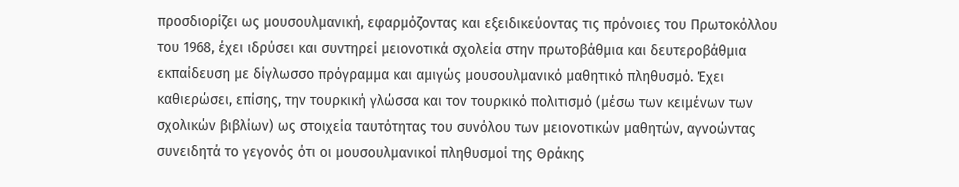προσδιορίζει ως μουσουλμανική, εφαρμόζοντας και εξειδικεύοντας τις πρόνοιες του Πρωτοκόλλου του 1968, έχει ιδρύσει και συντηρεί μειονοτικά σχολεία στην πρωτοβάθμια και δευτεροβάθμια εκπαίδευση με δίγλωσσο πρόγραμμα και αμιγώς μουσουλμανικό μαθητικό πληθυσμό. Έχει καθιερώσει, επίσης, την τουρκική γλώσσα και τον τουρκικό πολιτισμό (μέσω των κειμένων των σχολικών βιβλίων) ως στοιχεία ταυτότητας του συνόλου των μειονοτικών μαθητών, αγνοώντας συνειδητά το γεγονός ότι οι μουσουλμανικοί πληθυσμοί της Θράκης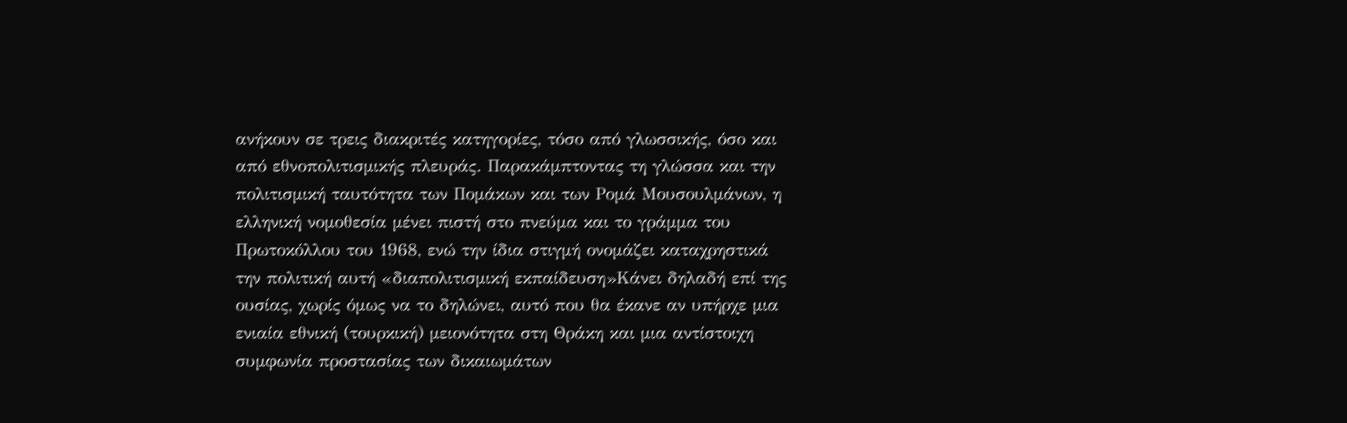ανήκουν σε τρεις διακριτές κατηγορίες, τόσο από γλωσσικής, όσο και από εθνοπολιτισμικής πλευράς. Παρακάμπτοντας τη γλώσσα και την πολιτισμική ταυτότητα των Πομάκων και των Ρομά Μουσουλμάνων, η ελληνική νομοθεσία μένει πιστή στο πνεύμα και το γράμμα του Πρωτοκόλλου του 1968, ενώ την ίδια στιγμή ονομάζει καταχρηστικά την πολιτική αυτή «διαπολιτισμική εκπαίδευση»Κάνει δηλαδή επί της ουσίας, χωρίς όμως να το δηλώνει, αυτό που θα έκανε αν υπήρχε μια ενιαία εθνική (τουρκική) μειονότητα στη Θράκη και μια αντίστοιχη συμφωνία προστασίας των δικαιωμάτων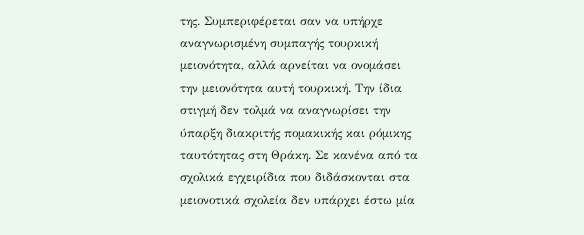της. Συμπεριφέρεται σαν να υπήρχε αναγνωρισμένη συμπαγής τουρκική μειονότητα, αλλά αρνείται να ονομάσει την μειονότητα αυτή τουρκική. Την ίδια στιγμή δεν τολμά να αναγνωρίσει την ύπαρξη διακριτής πομακικής και ρόμικης ταυτότητας στη Θράκη. Σε κανένα από τα σχολικά εγχειρίδια που διδάσκονται στα μειονοτικά σχολεία δεν υπάρχει έστω μία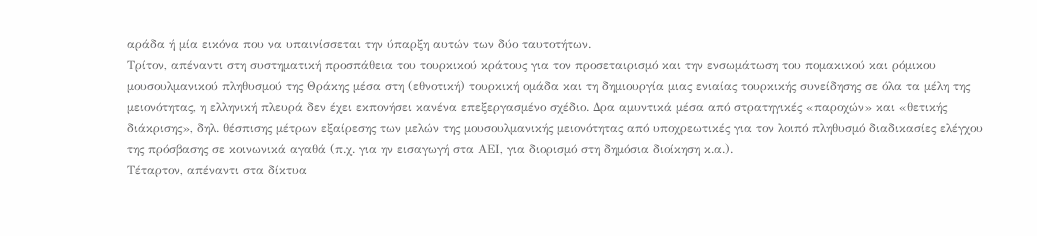αράδα ή μία εικόνα που να υπαινίσσεται την ύπαρξη αυτών των δύο ταυτοτήτων.
Τρίτον, απέναντι στη συστηματική προσπάθεια του τουρκικού κράτους για τον προσεταιρισμό και την ενσωμάτωση του πομακικού και ρόμικου μουσουλμανικού πληθυσμού της Θράκης μέσα στη (εθνοτική) τουρκική ομάδα και τη δημιουργία μιας ενιαίας τουρκικής συνείδησης σε όλα τα μέλη της μειονότητας, η ελληνική πλευρά δεν έχει εκπονήσει κανένα επεξεργασμένο σχέδιο. Δρα αμυντικά μέσα από στρατηγικές «παροχών» και «θετικής διάκρισης», δηλ. θέσπισης μέτρων εξαίρεσης των μελών της μουσουλμανικής μειονότητας από υποχρεωτικές για τον λοιπό πληθυσμό διαδικασίες ελέγχου της πρόσβασης σε κοινωνικά αγαθά (π.χ. για ην εισαγωγή στα ΑΕΙ, για διορισμό στη δημόσια διοίκηση κ.α.).
Τέταρτον, απέναντι στα δίκτυα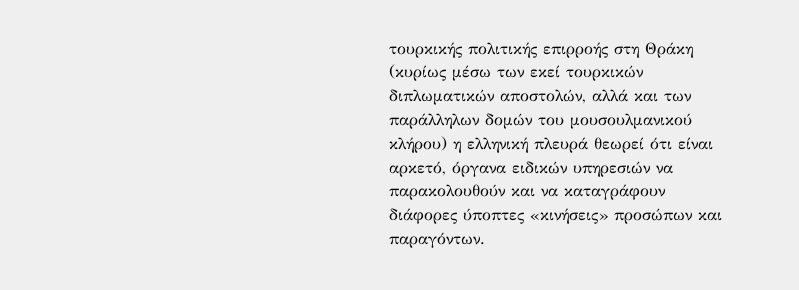τουρκικής πολιτικής επιρροής στη Θράκη (κυρίως μέσω των εκεί τουρκικών διπλωματικών αποστολών, αλλά και των παράλληλων δομών του μουσουλμανικού κλήρου) η ελληνική πλευρά θεωρεί ότι είναι αρκετό, όργανα ειδικών υπηρεσιών να παρακολουθούν και να καταγράφουν διάφορες ύποπτες «κινήσεις» προσώπων και παραγόντων.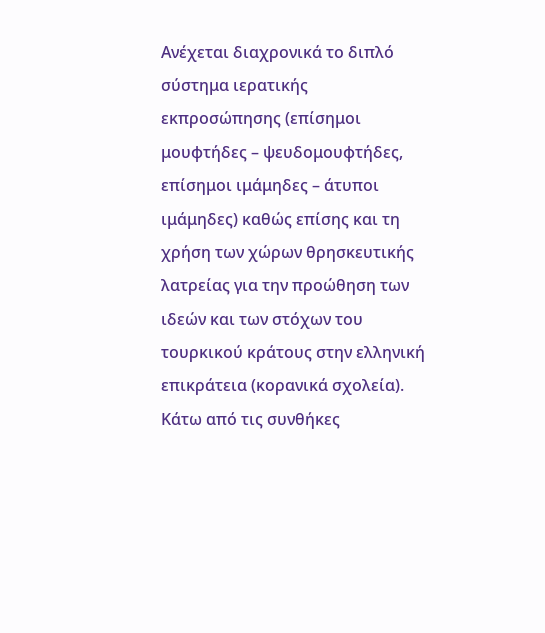Ανέχεται διαχρονικά το διπλό σύστημα ιερατικής εκπροσώπησης (επίσημοι μουφτήδες – ψευδομουφτήδες, επίσημοι ιμάμηδες – άτυποι ιμάμηδες) καθώς επίσης και τη χρήση των χώρων θρησκευτικής λατρείας για την προώθηση των ιδεών και των στόχων του τουρκικού κράτους στην ελληνική επικράτεια (κορανικά σχολεία).
Κάτω από τις συνθήκες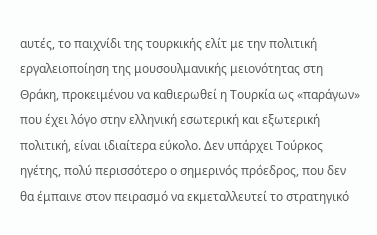αυτές, το παιχνίδι της τουρκικής ελίτ με την πολιτική εργαλειοποίηση της μουσουλμανικής μειονότητας στη Θράκη, προκειμένου να καθιερωθεί η Τουρκία ως «παράγων» που έχει λόγο στην ελληνική εσωτερική και εξωτερική πολιτική, είναι ιδιαίτερα εύκολο. Δεν υπάρχει Τούρκος ηγέτης, πολύ περισσότερο ο σημερινός πρόεδρος, που δεν θα έμπαινε στον πειρασμό να εκμεταλλευτεί το στρατηγικό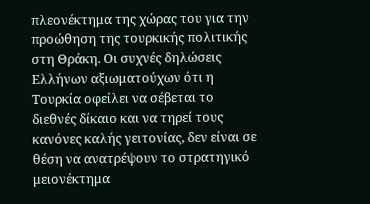πλεονέκτημα της χώρας του για την προώθηση της τουρκικής πολιτικής στη Θράκη. Οι συχνές δηλώσεις Ελλήνων αξιωματούχων ότι η Τουρκία οφείλει να σέβεται το διεθνές δίκαιο και να τηρεί τους κανόνες καλής γειτονίας, δεν είναι σε θέση να ανατρέψουν το στρατηγικό μειονέκτημα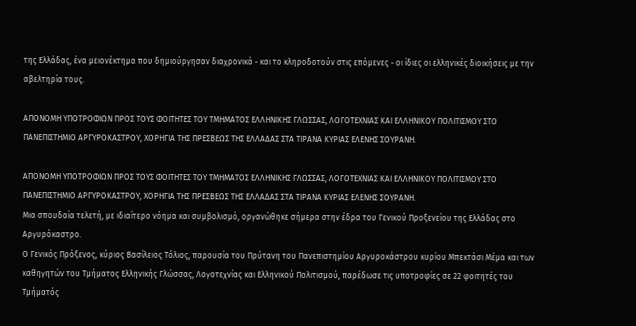της Ελλάδας, ένα μειονέκτημα που δημιούργησαν διαχρονικά - και το κληροδοτούν στις επόμενες - οι ίδιες οι ελληνικές διοικήσεις με την αβελτηρία τους.

ΑΠΟΝΟΜΗ ΥΠΟΤΡΟΦΙΩΝ ΠΡΟΣ ΤΟΥΣ ΦΟΙΤΗΤΕΣ ΤΟΥ ΤΜΗΜΑΤΟΣ ΕΛΛΗΝΙΚΗΣ ΓΛΩΣΣΑΣ, ΛΟΓΟΤΕΧΝΙΑΣ ΚΑΙ ΕΛΛΗΝΙΚΟΥ ΠΟΛΙΤΙΣΜΟΥ ΣΤΟ ΠΑΝΕΠΙΣΤΗΜΙΟ ΑΡΓΥΡΟΚΑΣΤΡΟΥ, ΧΟΡΗΓΙΑ ΤΗΣ ΠΡΕΣΒΕΩΣ ΤΗΣ ΕΛΛΑΔΑΣ ΣΤΑ ΤΙΡΑΝΑ ΚΥΡΙΑΣ ΕΛΕΝΗΣ ΣΟΥΡΑΝΗ.

ΑΠΟΝΟΜΗ ΥΠΟΤΡΟΦΙΩΝ ΠΡΟΣ ΤΟΥΣ ΦΟΙΤΗΤΕΣ ΤΟΥ ΤΜΗΜΑΤΟΣ ΕΛΛΗΝΙΚΗΣ ΓΛΩΣΣΑΣ, ΛΟΓΟΤΕΧΝΙΑΣ ΚΑΙ ΕΛΛΗΝΙΚΟΥ ΠΟΛΙΤΙΣΜΟΥ ΣΤΟ ΠΑΝΕΠΙΣΤΗΜΙΟ ΑΡΓΥΡΟΚΑΣΤΡΟΥ, ΧΟΡΗΓΙΑ ΤΗΣ ΠΡΕΣΒΕΩΣ ΤΗΣ ΕΛΛΑΔΑΣ ΣΤΑ ΤΙΡΑΝΑ ΚΥΡΙΑΣ ΕΛΕΝΗΣ ΣΟΥΡΑΝΗ.
Μια σπουδαία τελετή, με ιδιαίτερο νόημα και συμβολισμό, οργανώθηκε σήμερα στην έδρα του Γενικού Προξενείου της Ελλάδας στο Αργυρόκαστρο.
Ο Γενικός Πρόξενος, κύριος Βασίλειος Τόλιος, παρουσία του Πρύτανη του Πανεπιστημίου Αργυροκάστρου κυρίου Μπεκτάσι Μέμα και των καθηγητών του Τμήματος Ελληνικής Γλώσσας, Λογοτεχνίας και Ελληνικού Πολιτισμού, παρέδωσε τις υποτροφίες σε 22 φοιτητές του Τμήματός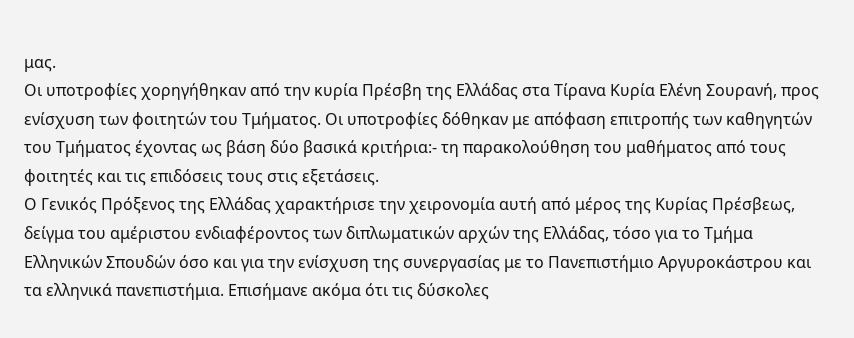μας.
Οι υποτροφίες χορηγήθηκαν από την κυρία Πρέσβη της Ελλάδας στα Τίρανα Κυρία Ελένη Σουρανή, προς ενίσχυση των φοιτητών του Τμήματος. Οι υποτροφίες δόθηκαν με απόφαση επιτροπής των καθηγητών του Τμήματος έχοντας ως βάση δύο βασικά κριτήρια:- τη παρακολούθηση του μαθήματος από τους φοιτητές και τις επιδόσεις τους στις εξετάσεις.
Ο Γενικός Πρόξενος της Ελλάδας χαρακτήρισε την χειρονομία αυτή από μέρος της Κυρίας Πρέσβεως, δείγμα του αμέριστου ενδιαφέροντος των διπλωματικών αρχών της Ελλάδας, τόσο για το Τμήμα Ελληνικών Σπουδών όσο και για την ενίσχυση της συνεργασίας με το Πανεπιστήμιο Αργυροκάστρου και τα ελληνικά πανεπιστήμια. Επισήμανε ακόμα ότι τις δύσκολες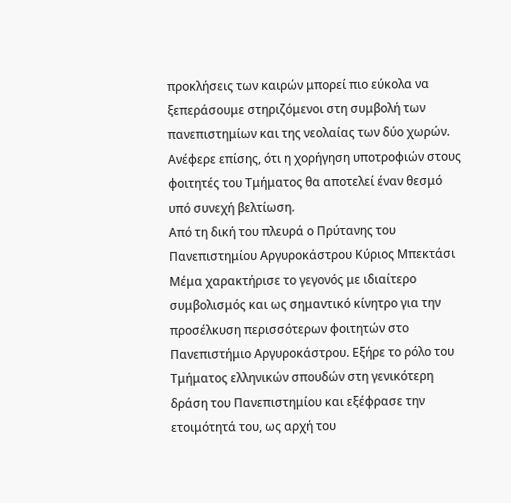προκλήσεις των καιρών μπορεί πιο εύκολα να ξεπεράσουμε στηριζόμενοι στη συμβολή των πανεπιστημίων και της νεολαίας των δύο χωρών. Ανέφερε επίσης, ότι η χορήγηση υποτροφιών στους φοιτητές του Τμήματος θα αποτελεί έναν θεσμό υπό συνεχή βελτίωση.
Από τη δική του πλευρά ο Πρύτανης του Πανεπιστημίου Αργυροκάστρου Κύριος Μπεκτάσι Μέμα χαρακτήρισε το γεγονός με ιδιαίτερο συμβολισμός και ως σημαντικό κίνητρο για την προσέλκυση περισσότερων φοιτητών στο Πανεπιστήμιο Αργυροκάστρου. Εξήρε το ρόλο του Τμήματος ελληνικών σπουδών στη γενικότερη δράση του Πανεπιστημίου και εξέφρασε την ετοιμότητά του, ως αρχή του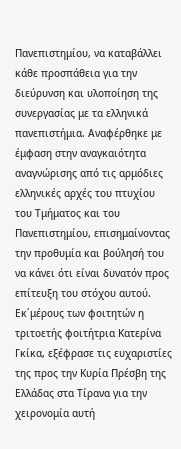Πανεπιστημίου, να καταβάλλει κάθε προσπάθεια για την διεύρυνση και υλοποίηση της συνεργασίας με τα ελληνικά πανεπιστήμια. Αναφέρθηκε με έμφαση στην αναγκαιότητα αναγνώρισης από τις αρμόδιες ελληνικές αρχές του πτυχίου του Τμήματος και του Πανεπιστημίου, επισημαίνοντας την προθυμία και βούλησή του να κάνει ότι είναι δυνατόν προς επίτευξη του στόχου αυτού.
Εκ΄μέρους των φοιτητών η τριτοετής φοιτήτρια Κατερίνα Γκίκα, εξέφρασε τις ευχαριστίες της προς την Κυρία Πρέσβη της Ελλάδας στα Τίρανα για την χειρονομία αυτή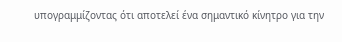υπογραμμίζοντας ότι αποτελεί ένα σημαντικό κίνητρο για την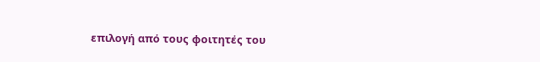επιλογή από τους φοιτητές του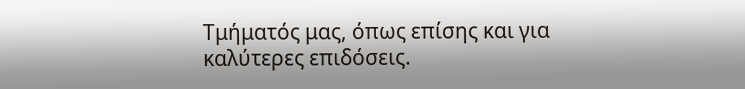Τμήματός μας, όπως επίσης και για καλύτερες επιδόσεις.